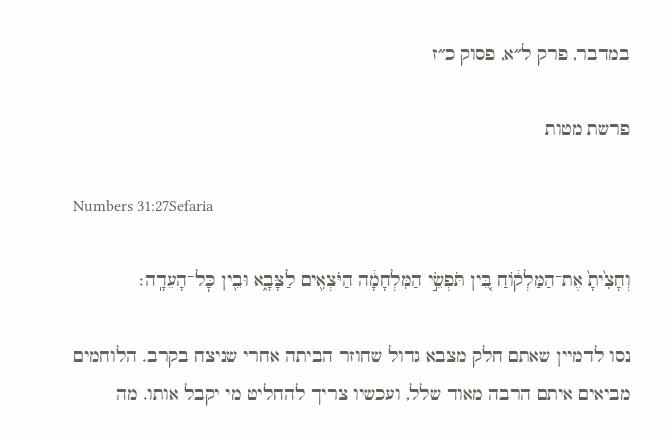במדבר, פרק ל״א, פסוק כ״ז

פרשת מטות

Numbers 31:27Sefaria

וְחָצִ֙יתָ֙ אֶת־הַמַּלְק֔וֹחַ בֵּ֚ין תֹּפְשֵׂ֣י הַמִּלְחָמָ֔ה הַיֹּצְאִ֖ים לַצָּבָ֑א וּבֵ֖ין כׇּל־הָעֵדָֽה׃

נסו לדמיין שאתם חלק מצבא גדול שחוזר הביתה אחרי שניצח בקרב. הלוחמים מביאים איתם הרבה מאוד שלל, ועכשיו צריך להחליט מי יקבל אותו. מה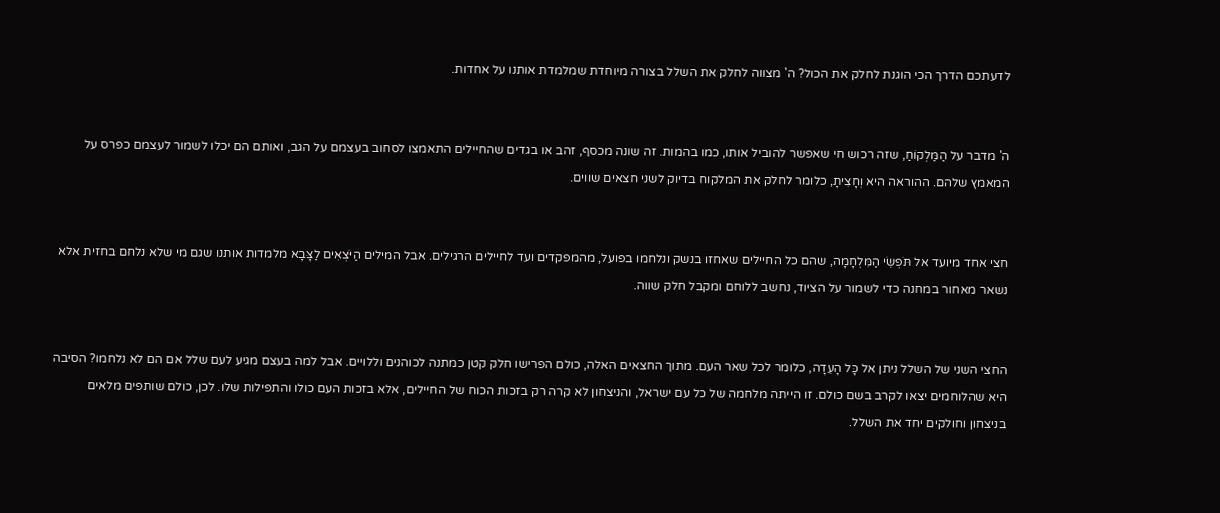לדעתכם הדרך הכי הוגנת לחלק את הכול? ה' מצווה לחלק את השלל בצורה מיוחדת שמלמדת אותנו על אחדות.


ה' מדבר על הַמַּלְקוֹחַ, שזה רכוש חי שאפשר להוביל אותו, כמו בהמות. זה שונה מכסף, זהב או בגדים שהחיילים התאמצו לסחוב בעצמם על הגב, ואותם הם יכלו לשמור לעצמם כפרס על המאמץ שלהם. ההוראה היא וְחָצִיתָ, כלומר לחלק את המלקוח בדיוק לשני חצאים שווים.


חצי אחד מיועד אל תֹּפְשֵׂי הַמִּלְחָמָה, שהם כל החיילים שאחזו בנשק ונלחמו בפועל, מהמפקדים ועד לחיילים הרגילים. אבל המילים הַיֹּצְאִים לַצָּבָא מלמדות אותנו שגם מי שלא נלחם בחזית אלא נשאר מאחור במחנה כדי לשמור על הציוד, נחשב ללוחם ומקבל חלק שווה.


החצי השני של השלל ניתן אל כָּל הָעֵדָה, כלומר לכל שאר העם. מתוך החצאים האלה, כולם הפרישו חלק קטן כמתנה לכוהנים וללויים. אבל למה בעצם מגיע לעם שלל אם הם לא נלחמו? הסיבה היא שהלוחמים יצאו לקרב בשם כולם. זו הייתה מלחמה של כל עם ישראל, והניצחון לא קרה רק בזכות הכוח של החיילים, אלא בזכות העם כולו והתפילות שלו. לכן, כולם שותפים מלאים בניצחון וחולקים יחד את השלל.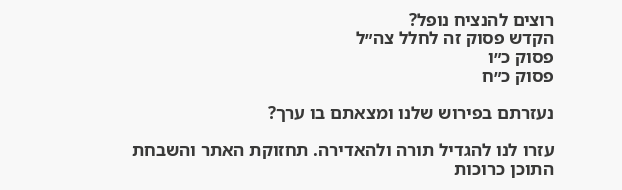רוצים להנציח נופל?
הקדש פסוק זה לחלל צה״ל
פסוק כ״ו
פסוק כ״ח

נעזרתם בפירוש שלנו ומצאתם בו ערך?

עזרו לנו להגדיל תורה ולהאדירה. תחזוקת האתר והשבחת התוכן כרוכות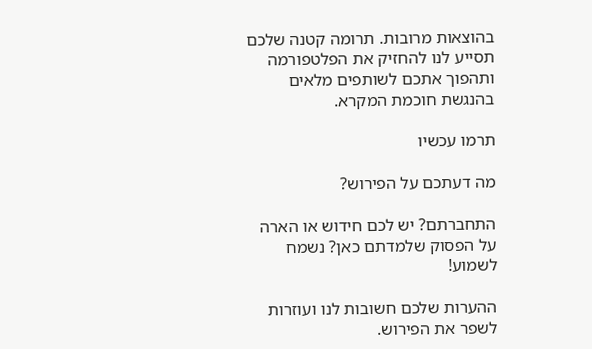בהוצאות מרובות. תרומה קטנה שלכם תסייע לנו להחזיק את הפלטפורמה ותהפוך אתכם לשותפים מלאים בהנגשת חוכמת המקרא.

תרמו עכשיו

מה דעתכם על הפירוש?

התחברתם? יש לכם חידוש או הארה על הפסוק שלמדתם כאן? נשמח לשמוע!

ההערות שלכם חשובות לנו ועוזרות לשפר את הפירוש.